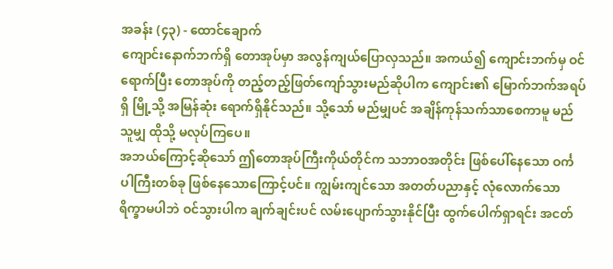အခန်း (၄၃) - ထောင်ချောက်
ကျောင်းနောက်ဘက်ရှိ တောအုပ်မှာ အလွန်ကျယ်ပြောလှသည်။ အကယ်၍ ကျောင်းဘက်မှ ဝင်ရောက်ပြီး တောအုပ်ကို တည့်တည့်ဖြတ်ကျော်သွားမည်ဆိုပါက ကျောင်း၏ မြောက်ဘက်အရပ်ရှိ မြို့သို့ အမြန်ဆုံး ရောက်ရှိနိုင်သည်။ သို့သော် မည်မျှပင် အချိန်ကုန်သက်သာစေကာမူ မည်သူမျှ ထိုသို့ မလုပ်ကြပေ။
အဘယ်ကြောင့်ဆိုသော် ဤတောအုပ်ကြီးကိုယ်တိုင်က သဘာဝအတိုင်း ဖြစ်ပေါ်နေသော ဝင်္ကပါကြီးတစ်ခု ဖြစ်နေသောကြောင့်ပင်။ ကျွမ်းကျင်သော အတတ်ပညာနှင့် လုံလောက်သော ရိက္ခာမပါဘဲ ဝင်သွားပါက ချက်ချင်းပင် လမ်းပျောက်သွားနိုင်ပြီး ထွက်ပေါက်ရှာရင်း အငတ်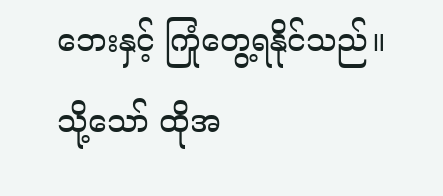ဘေးနှင့် ကြုံတွေ့ရနိုင်သည်။
သို့သော် ထိုအ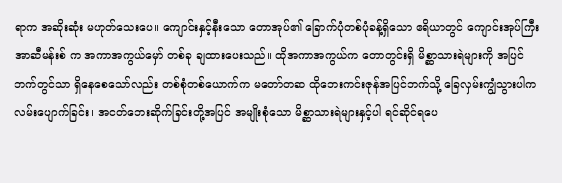ရာက အဆိုးဆုံး မဟုတ်သေးပေ။ ကျောင်းနှင့်နီးသော တောအုပ်၏ ခြောက်ပုံတစ်ပုံခန့်ရှိသော ဧရိယာတွင် ကျောင်းအုပ်ကြီး အာဆီမန်းစ် က အကာအကွယ်မှော် တစ်ခု ချထားပေးသည်။ ထိုအကာအကွယ်က တောတွင်းရှိ မိစ္ဆာသားရဲများကို အပြင်ဘက်တွင်သာ ရှိနေစေသော်လည်း တစ်စုံတစ်ယောက်က မတော်တဆ ထိုဘေးကင်းဇုန်အပြင်ဘက်သို့ ခြေလှမ်းကျွံသွားပါက လမ်းပျောက်ခြင်း၊ အငတ်ဘေးဆိုက်ခြင်းတို့အပြင် အမျိုးစုံသော မိစ္ဆာသားရဲများနှင့်ပါ ရင်ဆိုင်ရပေ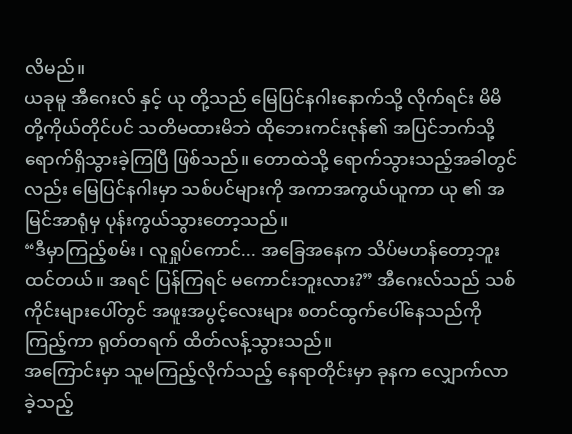လိမည်။
ယခုမူ အီဂေးလ် နှင့် ယု တို့သည် မြေပြင်နဂါးနောက်သို့ လိုက်ရင်း မိမိတို့ကိုယ်တိုင်ပင် သတိမထားမိဘဲ ထိုဘေးကင်းဇုန်၏ အပြင်ဘက်သို့ ရောက်ရှိသွားခဲ့ကြပြီ ဖြစ်သည်။ တောထဲသို့ ရောက်သွားသည့်အခါတွင်လည်း မြေပြင်နဂါးမှာ သစ်ပင်များကို အကာအကွယ်ယူကာ ယု ၏ အမြင်အာရုံမှ ပုန်းကွယ်သွားတော့သည်။
“ဒီမှာကြည့်စမ်း၊ လူရှုပ်ကောင်... အခြေအနေက သိပ်မဟန်တော့ဘူးထင်တယ်။ အရင် ပြန်ကြရင် မကောင်းဘူးလား?” အီဂေးလ်သည် သစ်ကိုင်းများပေါ်တွင် အဖူးအပွင့်လေးများ စတင်ထွက်ပေါ်နေသည်ကို ကြည့်ကာ ရုတ်တရက် ထိတ်လန့်သွားသည်။
အကြောင်းမှာ သူမကြည့်လိုက်သည့် နေရာတိုင်းမှာ ခုနက လျှောက်လာခဲ့သည့်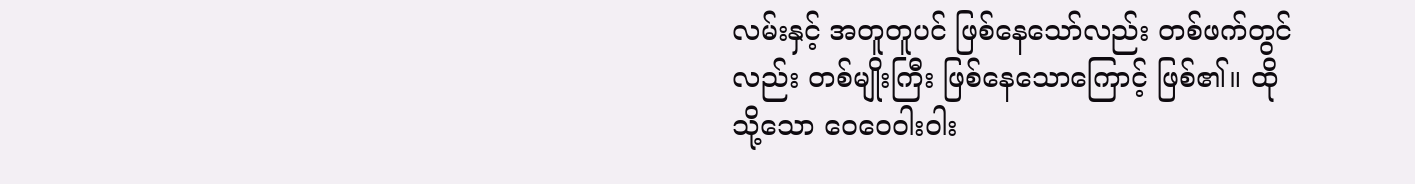လမ်းနှင့် အတူတူပင် ဖြစ်နေသော်လည်း တစ်ဖက်တွင်လည်း တစ်မျိုးကြီး ဖြစ်နေသောကြောင့် ဖြစ်၏။ ထိုသို့သော ဝေဝေဝါးဝါး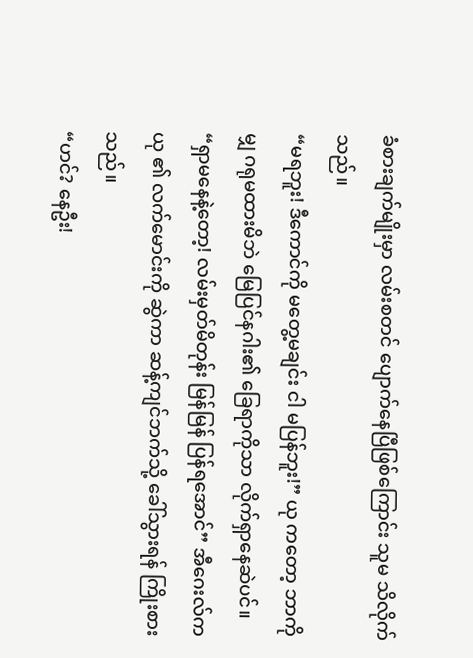ခံစားချက်မျိုးမှာ လမ်းစတင် ပျောက်နေပြီဖြစ်ကြောင်း သူမ သိလိုက်သည်။
“မရဘူး! ဒီကောင်ကို မတွေ့မချင်း ငါ မပြန်ဘူး!” ယု ကတော့ ဘာကိုမျှ ဂရုမထားမိဘဲ မြေပြင်နဂါး၏ ခြေရာကိုသာ လိုက်ရှာနေဆဲပင်။
“ရှာမနေနဲ့တော့! လမ်းမှတ်မိတုန်း မြန်မြန် ပြန်ရအောင်” အီဂေးလ်က ယု ၏ လက်မောင်းကို ဆွဲကာ ဆန့်ကျင်ဘက်သို့ ခေါ်သွားရန် ကြိုးစားသည်။
“ဟင်? နေဦး!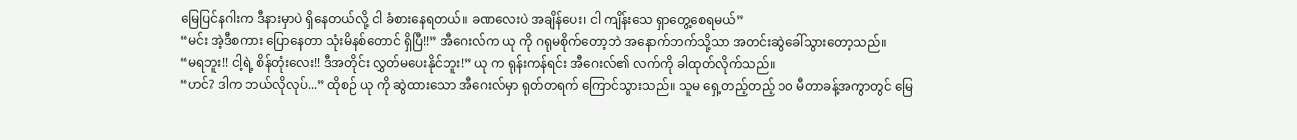မြေပြင်နဂါးက ဒီနားမှာပဲ ရှိနေတယ်လို့ ငါ ခံစားနေရတယ်။ ခဏလေးပဲ အချိန်ပေး၊ ငါ ကျိန်းသေ ရှာတွေ့စေရမယ်”
“မင်း အဲ့ဒီစကား ပြောနေတာ သုံးမိနစ်တောင် ရှိပြီ!!” အီဂေးလ်က ယု ကို ဂရုမစိုက်တော့ဘဲ အနောက်ဘက်သို့သာ အတင်းဆွဲခေါ်သွားတော့သည်။
“မရဘူး!! ငါ့ရဲ့ စိန်တုံးလေး!! ဒီအတိုင်း လွှတ်မပေးနိုင်ဘူး!” ယု က ရုန်းကန်ရင်း အီဂေးလ်၏ လက်ကို ခါထုတ်လိုက်သည်။
“ဟင်? ဒါက ဘယ်လိုလုပ်...” ထိုစဉ် ယု ကို ဆွဲထားသော အီဂေးလ်မှာ ရုတ်တရက် ကြောင်သွားသည်။ သူမ ရှေ့တည့်တည့် ၁၀ မီတာခန့်အကွာတွင် မြေ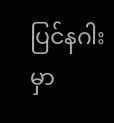ပြင်နဂါးမှာ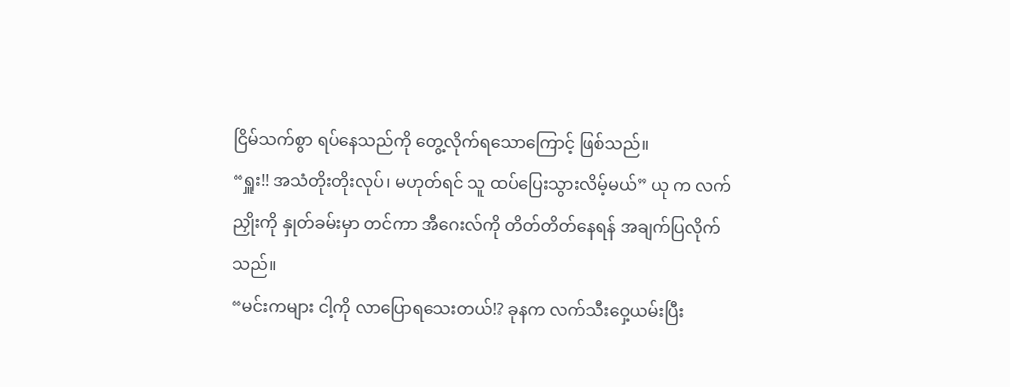ငြိမ်သက်စွာ ရပ်နေသည်ကို တွေ့လိုက်ရသောကြောင့် ဖြစ်သည်။
“ရှူး!! အသံတိုးတိုးလုပ်၊ မဟုတ်ရင် သူ ထပ်ပြေးသွားလိမ့်မယ်” ယု က လက်ညှိုးကို နှုတ်ခမ်းမှာ တင်ကာ အီဂေးလ်ကို တိတ်တိတ်နေရန် အချက်ပြလိုက်သည်။
“မင်းကများ ငါ့ကို လာပြောရသေးတယ်!? ခုနက လက်သီးဝှေ့ယမ်းပြီး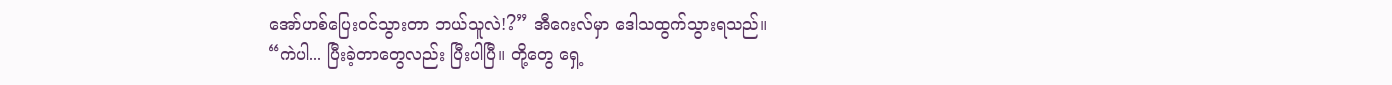အော်ဟစ်ပြေးဝင်သွားတာ ဘယ်သူလဲ!?” အီဂေးလ်မှာ ဒေါသထွက်သွားရသည်။
“ကဲပါ... ပြီးခဲ့တာတွေလည်း ပြီးပါပြီ။ တို့တွေ ရှေ့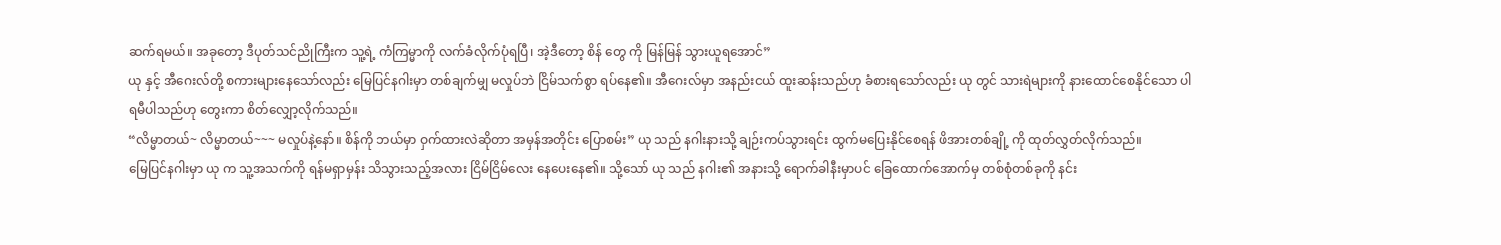ဆက်ရမယ်။ အခုတော့ ဒီပုတ်သင်ညိုကြီးက သူ့ရဲ့ ကံကြမ္မာကို လက်ခံလိုက်ပုံရပြီ၊ အဲ့ဒီတော့ စိန် တွေ ကို မြန်မြန် သွားယူရအောင်”
ယု နှင့် အီဂေးလ်တို့ စကားများနေသော်လည်း မြေပြင်နဂါးမှာ တစ်ချက်မျှ မလှုပ်ဘဲ ငြိမ်သက်စွာ ရပ်နေ၏။ အီဂေးလ်မှာ အနည်းငယ် ထူးဆန်းသည်ဟု ခံစားရသော်လည်း ယု တွင် သားရဲများကို နားထောင်စေနိုင်သော ပါရမီပါသည်ဟု တွေးကာ စိတ်လျှော့လိုက်သည်။
“လိမ္မာတယ်~ လိမ္မာတယ်~~~ မလှုပ်နဲ့နော်။ စိန်ကို ဘယ်မှာ ဝှက်ထားလဲဆိုတာ အမှန်အတိုင်း ပြောစမ်း” ယု သည် နဂါးနားသို့ ချဉ်းကပ်သွားရင်း ထွက်မပြေးနိုင်စေရန် ဖိအားတစ်ချို့ ကို ထုတ်လွှတ်လိုက်သည်။
မြေပြင်နဂါးမှာ ယု က သူ့အသက်ကို ရန်မရှာမှန်း သိသွားသည့်အလား ငြိမ်ငြိမ်လေး နေပေးနေ၏။ သို့သော် ယု သည် နဂါး၏ အနားသို့ ရောက်ခါနီးမှာပင် ခြေထောက်အောက်မှ တစ်စုံတစ်ခုကို နင်း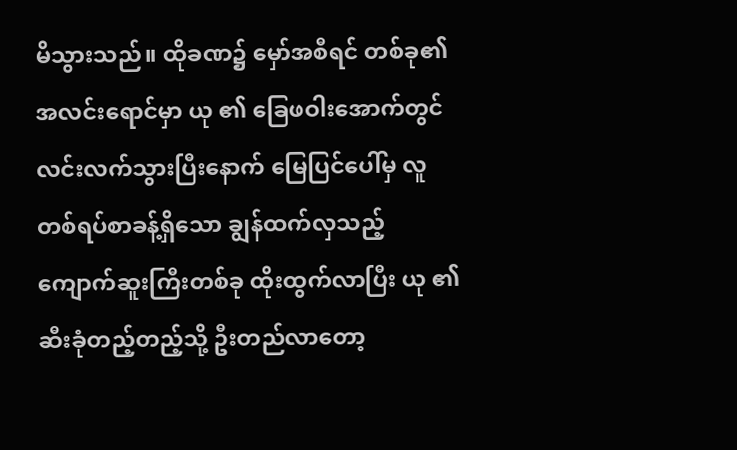မိသွားသည်။ ထိုခဏ၌ မှော်အစီရင် တစ်ခု၏ အလင်းရောင်မှာ ယု ၏ ခြေဖဝါးအောက်တွင် လင်းလက်သွားပြီးနောက် မြေပြင်ပေါ်မှ လူတစ်ရပ်စာခန့်ရှိသော ချွန်ထက်လှသည့် ကျောက်ဆူးကြီးတစ်ခု ထိုးထွက်လာပြီး ယု ၏ ဆီးခုံတည့်တည့်သို့ ဦးတည်လာတော့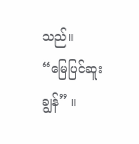သည်။
“မြေပြင်ဆူးချွန်” ။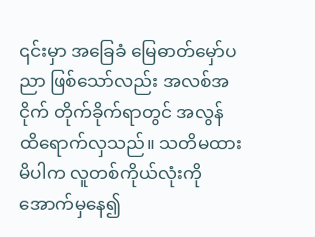၎င်းမှာ အခြေခံ မြေဓာတ်မှော်ပညာ ဖြစ်သော်လည်း အလစ်အငိုက် တိုက်ခိုက်ရာတွင် အလွန် ထိရောက်လှသည်။ သတိမထားမိပါက လူတစ်ကိုယ်လုံးကို အောက်မှနေ၍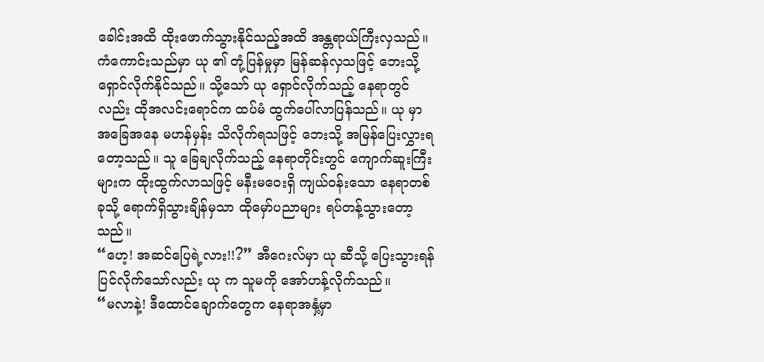ခေါင်းအထိ ထိုးဖောက်သွားနိုင်သည့်အထိ အန္တရာယ်ကြီးလှသည်။
ကံကောင်းသည်မှာ ယု ၏ တုံ့ပြန်မှုမှာ မြန်ဆန်လှသဖြင့် ဘေးသို့ ရှောင်လိုက်နိုင်သည်။ သို့သော် ယု ရှောင်လိုက်သည့် နေရာတွင်လည်း ထိုအလင်းရောင်က ထပ်မံ ထွက်ပေါ်လာပြန်သည်။ ယု မှာ အခြေအနေ မဟန်မှန်း သိလိုက်ရသဖြင့် ဘေးသို့ အမြန်ပြေးလွှားရတော့သည်။ သူ ခြေချလိုက်သည့် နေရာတိုင်းတွင် ကျောက်ဆူးကြီးများက ထိုးထွက်လာသဖြင့် မနီးမဝေးရှိ ကျယ်ဝန်းသော နေရာတစ်ခုသို့ ရောက်ရှိသွားချိန်မှသာ ထိုမှော်ပညာများ ရပ်တန့်သွားတော့သည်။
“ဟေ့! အဆင်ပြေရဲ့လား!!?” အီဂေးလ်မှာ ယု ဆီသို့ ပြေးသွားရန် ပြင်လိုက်သော်လည်း ယု က သူမကို အော်ဟန့်လိုက်သည်။
“မလာနဲ့! ဒီထောင်ချောက်တွေက နေရာအနှံ့မှာ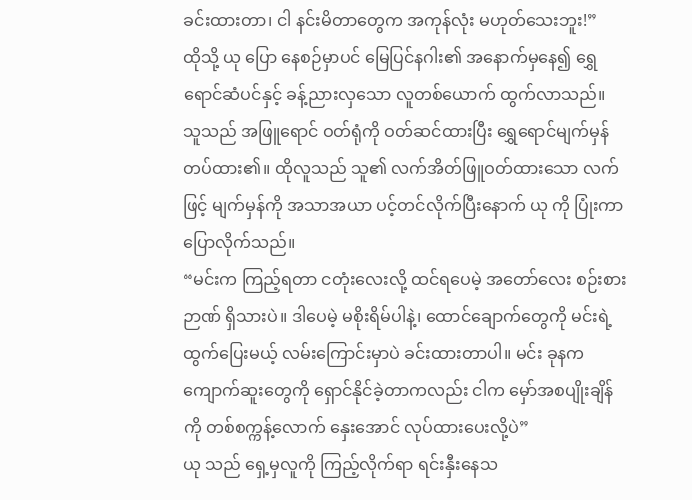ခင်းထားတာ၊ ငါ နင်းမိတာတွေက အကုန်လုံး မဟုတ်သေးဘူး!”
ထိုသို့ ယု ပြော နေစဉ်မှာပင် မြေပြင်နဂါး၏ အနောက်မှနေ၍ ရွှေရောင်ဆံပင်နှင့် ခန့်ညားလှသော လူတစ်ယောက် ထွက်လာသည်။ သူသည် အဖြူရောင် ဝတ်ရုံကို ဝတ်ဆင်ထားပြီး ရွှေရောင်မျက်မှန် တပ်ထား၏။ ထိုလူသည် သူ၏ လက်အိတ်ဖြူဝတ်ထားသော လက်ဖြင့် မျက်မှန်ကို အသာအယာ ပင့်တင်လိုက်ပြီးနောက် ယု ကို ပြုံးကာ ပြောလိုက်သည်။
“မင်းက ကြည့်ရတာ ငတုံးလေးလို့ ထင်ရပေမဲ့ အတော်လေး စဉ်းစားဉာဏ် ရှိသားပဲ။ ဒါပေမဲ့ မစိုးရိမ်ပါနဲ့၊ ထောင်ချောက်တွေကို မင်းရဲ့ ထွက်ပြေးမယ့် လမ်းကြောင်းမှာပဲ ခင်းထားတာပါ။ မင်း ခုနက ကျောက်ဆူးတွေကို ရှောင်နိုင်ခဲ့တာကလည်း ငါက မှော်အစပျိုးချိန်ကို တစ်စက္ကန့်လောက် နှေးအောင် လုပ်ထားပေးလို့ပဲ”
ယု သည် ရှေ့မှလူကို ကြည့်လိုက်ရာ ရင်းနှီးနေသ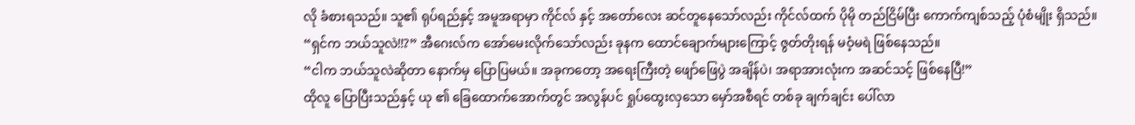လို ခံစားရသည်။ သူ၏ ရုပ်ရည်နှင့် အမူအရာမှာ ကိုင်လ် နှင့် အတော်လေး ဆင်တူနေသော်လည်း ကိုင်လ်ထက် ပိုမို တည်ငြိမ်ပြီး ကောက်ကျစ်သည့် ပုံစံမျိုး ရှိသည်။
“ရှင်က ဘယ်သူလဲ!!?” အီဂေးလ်က အော်မေးလိုက်သော်လည်း ခုနက ထောင်ချောက်များကြောင့် ဇွတ်တိုးရန် မဝံ့မရဲ ဖြစ်နေသည်။
“ငါက ဘယ်သူလဲဆိုတာ နောက်မှ ပြောပြမယ်။ အခုကတော့ အရေးကြီးတဲ့ ဖျော်ဖြေပွဲ အချိန်ပဲ၊ အရာအားလုံးက အဆင်သင့် ဖြစ်နေပြီ!”
ထိုလူ ပြောပြီးသည်နှင့် ယု ၏ ခြေထောက်အောက်တွင် အလွန်ပင် ရှုပ်ထွေးလှသော မှော်အစီရင် တစ်ခု ချက်ချင်း ပေါ်လာ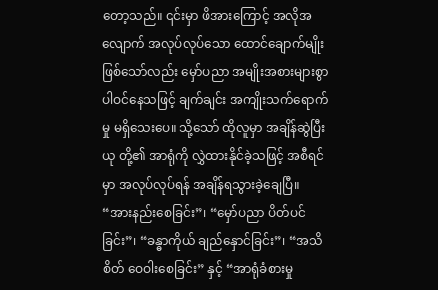တော့သည်။ ၎င်းမှာ ဖိအားကြောင့် အလိုအလျောက် အလုပ်လုပ်သော ထောင်ချောက်မျိုး ဖြစ်သော်လည်း မှော်ပညာ အမျိုးအစားများစွာ ပါဝင်နေသဖြင့် ချက်ချင်း အကျိုးသက်ရောက်မှု မရှိသေးပေ။ သို့သော် ထိုလူမှာ အချိန်ဆွဲပြီး ယု တို့၏ အာရုံကို လွှဲထားနိုင်ခဲ့သဖြင့် အစီရင်မှာ အလုပ်လုပ်ရန် အချိန်ရသွားခဲ့ချေပြီ။
“အားနည်းစေခြင်း”၊ “မှော်ပညာ ပိတ်ပင်ခြင်း”၊ “ခန္ဓာကိုယ် ချည်နှောင်ခြင်း”၊ “အသိစိတ် ဝေဝါးစေခြင်း” နှင့် “အာရုံခံစားမှု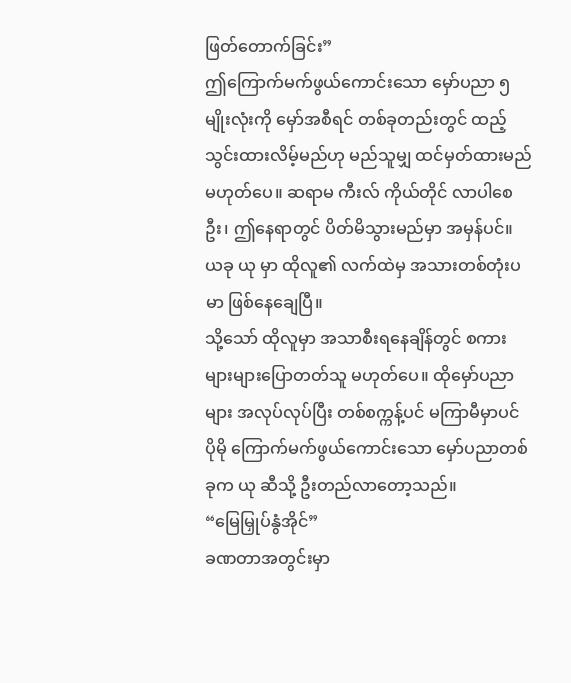ဖြတ်တောက်ခြင်း”
ဤကြောက်မက်ဖွယ်ကောင်းသော မှော်ပညာ ၅ မျိုးလုံးကို မှော်အစီရင် တစ်ခုတည်းတွင် ထည့်သွင်းထားလိမ့်မည်ဟု မည်သူမျှ ထင်မှတ်ထားမည် မဟုတ်ပေ။ ဆရာမ ကီးလ် ကိုယ်တိုင် လာပါစေဦး၊ ဤနေရာတွင် ပိတ်မိသွားမည်မှာ အမှန်ပင်။ ယခု ယု မှာ ထိုလူ၏ လက်ထဲမှ အသားတစ်တုံးပမာ ဖြစ်နေချေပြီ။
သို့သော် ထိုလူမှာ အသာစီးရနေချိန်တွင် စကားများများပြောတတ်သူ မဟုတ်ပေ။ ထိုမှော်ပညာများ အလုပ်လုပ်ပြီး တစ်စက္ကန့်ပင် မကြာမီမှာပင် ပိုမို ကြောက်မက်ဖွယ်ကောင်းသော မှော်ပညာတစ်ခုက ယု ဆီသို့ ဦးတည်လာတော့သည်။
“မြေမြှုပ်နွံအိုင်”
ခဏတာအတွင်းမှာ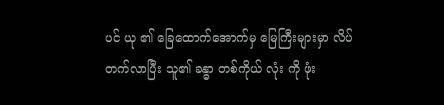ပင် ယု ၏ ခြေထောက်အောက်မှ မြေကြီးများမှာ လိပ်တက်လာပြီး သူ၏ ခန္ဓာ တစ်ကိုယ် လုံး ကို ဖုံး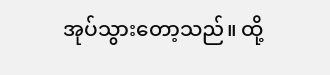အုပ်သွားတော့သည်။ ထို့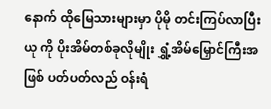နောက် ထိုမြေသားများမှာ ပိုမို တင်းကြပ်လာပြီး ယု ကို ပိုးအိမ်တစ်ခုလိုမျိုး ရွှံ့အိမ်မြှောင်ကြီးအဖြစ် ပတ်ပတ်လည် ဝန်းရံ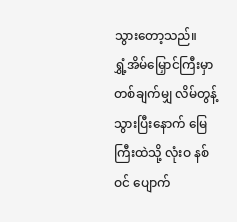သွားတော့သည်။
ရွှံ့အိမ်မြှောင်ကြီးမှာ တစ်ချက်မျှ လိမ်တွန့်သွားပြီးနောက် မြေကြီးထဲသို့ လုံးဝ နစ်ဝင် ပျောက်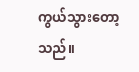ကွယ်သွားတော့သည်။